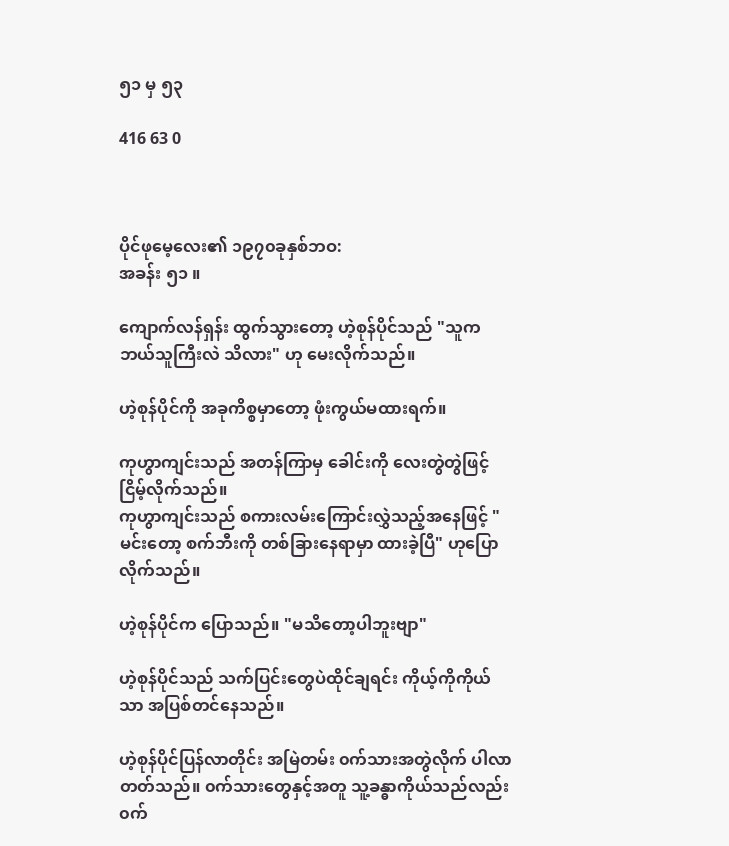၅၁ မှ ၅၃

416 63 0



ပိုင်ဖုမေ့လေး၏ ၁၉၇၀ခုနှစ်ဘဝ:
အခန်း ၅၁ ။

ကျောက်လန်ရှန်း ထွက်သွားတော့ ဟဲ့စုန်ပိုင်သည် "သူက ဘယ်သူကြီးလဲ သိလား" ဟု မေးလိုက်သည်။

ဟဲ့စုန်ပိုင်ကို အခုကိစ္စမှာတော့ ဖုံးကွယ်မထားရက်။

ကုဟွာကျင်းသည် အတန်ကြာမှ ခေါင်းကို လေးတွဲတွဲဖြင့်ငြိမ့်လိုက်သည်။
ကုဟွာကျင်းသည် စကားလမ်းကြောင်းလွှဲသည့်အနေဖြင့် "မင်းတော့ စက်ဘီးကို တစ်ခြားနေရာမှာ ထားခဲ့ပြီ" ဟုပြောလိုက်သည်။

ဟဲ့စုန်ပိုင်က ပြောသည်။ "မသိတော့ပါဘူးဗျာ"

ဟဲ့စုန်ပိုင်သည် သက်ပြင်းတွေပဲထိုင်ချရင်း ကိုယ့်ကိုကိုယ်သာ အပြစ်တင်နေသည်။

ဟဲ့စုန်ပိုင်ပြန်လာတိုင်း အမြဲတမ်း ၀က်သားအတွဲလိုက် ပါလာတတ်သည်။ ၀က်သားတွေနှင့်အတူ သူ့ခန္ဓာကိုယ်သည်လည်း ၀က်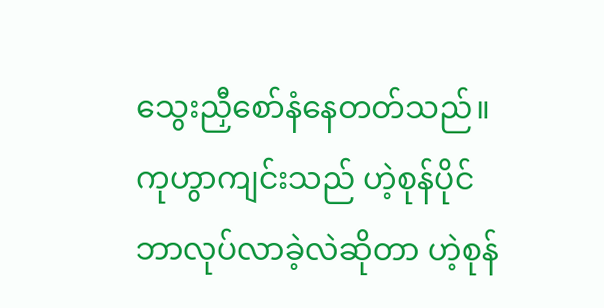သွေးညှီစော်နံနေတတ်သည်။ ကုဟွာကျင်းသည် ဟဲ့စုန်ပိုင် ဘာလုပ်လာခဲ့လဲဆိုတာ ဟဲ့စုန်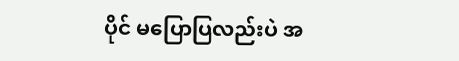ပိုင် မပြောပြလည်းပဲ အ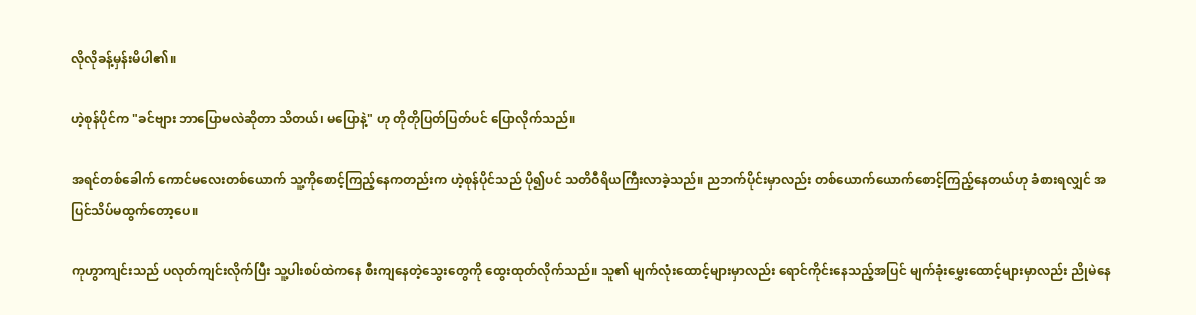လိုလိုခန့်မှန်းမိပါ၏။

ဟဲ့စုန်ပိုင်က "ခင်ဗျား ဘာပြောမလဲဆိုတာ သိတယ်၊ မပြောနဲ့" ဟု တိုတိုပြတ်ပြတ်ပင် ပြောလိုက်သည်။

အရင်တစ်ခေါက် ကောင်မလေးတစ်ယောက် သူ့ကိုစောင့်ကြည့်နေကတည်းက ဟဲ့စုန်ပိုင်သည် ပို၍ပင် သတိဝီရိယကြီးလာခဲ့သည်။ ညဘက်ပိုင်းမှာလည်း တစ်ယောက်ယောက်စောင့်ကြည့်နေတယ်ဟု ခံစားရလျှင် အပြင်သိပ်မထွက်တော့ပေ။

ကုဟွာကျင်းသည် ပလုတ်ကျင်းလိုက်ပြီး သူ့ပါးစပ်ထဲကနေ စီးကျနေတဲ့သွေးတွေကို ထွေးထုတ်လိုက်သည်။ သူ၏ မျက်လုံးထောင့်များမှာလည်း ရောင်ကိုင်းနေသည့်အပြင် မျက်ခုံးမွှေးထောင့်များမှာလည်း ညိုမဲနေ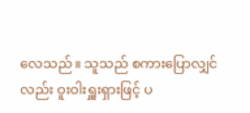လေသည်။ သူသည် စကားပြောလျှင်လည်း ဝူးဝါးရှူးရှားဖြင့် ပ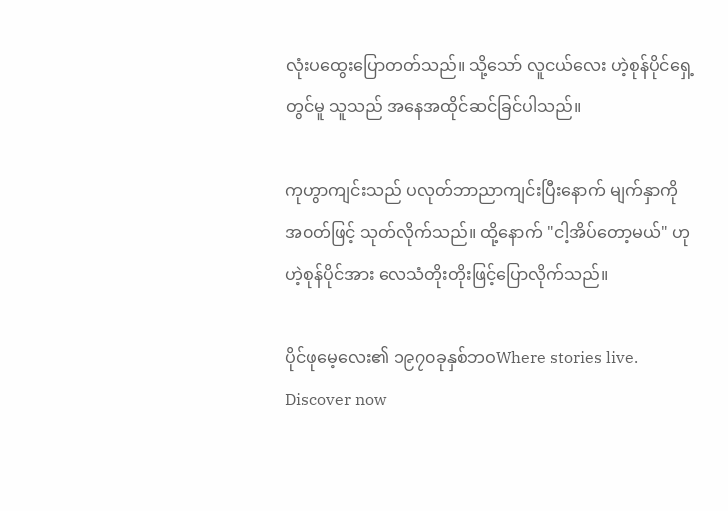လုံးပထွေးပြောတတ်သည်။ သို့သော် လူငယ်လေး ဟဲ့စုန်ပိုင်ရှေ့တွင်မူ သူသည် အနေအထိုင်ဆင်ခြင်ပါသည်။

ကုဟွာကျင်းသည် ပလုတ်ဘာညာကျင်းပြီးနောက် မျက်နှာကို အ၀တ်ဖြင့် သုတ်လိုက်သည်။ ထို့နောက် "ငါ့အိပ်တော့မယ်" ဟု ဟဲ့စုန်ပိုင်အား လေသံတိုးတိုးဖြင့်ပြောလိုက်သည်။

ပိုင်ဖုမေ့လေး၏ ၁၉၇၀ခုနှစ်ဘဝWhere stories live. Discover now